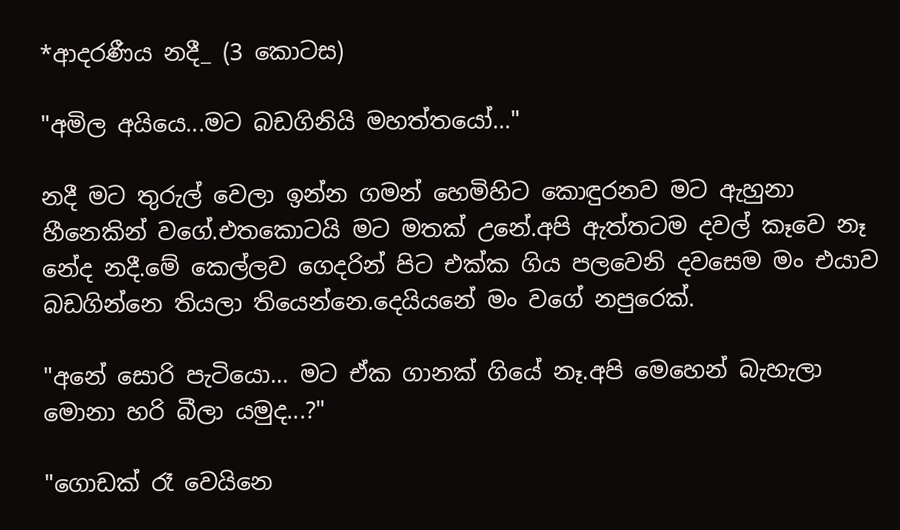*ආදරණීය නදී_ (3 කොටස)

"අමිල අයියෙ...මට බඩගිනියි මහත්තයෝ..."

නදී මට තුරුල් වෙලා ඉන්න ගමන් හෙමිහිට කොඳුරනව මට ඇහුනා හීනෙකින් වගේ.එතකොටයි මට මතක් උනේ.අපි ඇත්තටම දවල් කෑවෙ නෑ නේද නදී.මේ කෙල්ලව ගෙදරින් පිට එක්ක ගිය පලවෙනි දවසෙම මං එයාව බඩගින්නෙ තියලා තියෙන්නෙ.දෙයියනේ මං වගේ නපුරෙක්.

"අනේ සොරි පැටියො... මට ඒක ගානක් ගියේ නෑ.අපි මෙහෙන් බැහැලා මොනා හරි බීලා යමුද...?"

"ගොඩක් රෑ වෙයිනෙ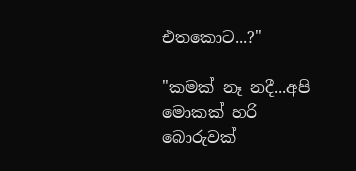එතකොට...?"

"කමක් නෑ නදී...අපි මොකක් හරි බොරුවක්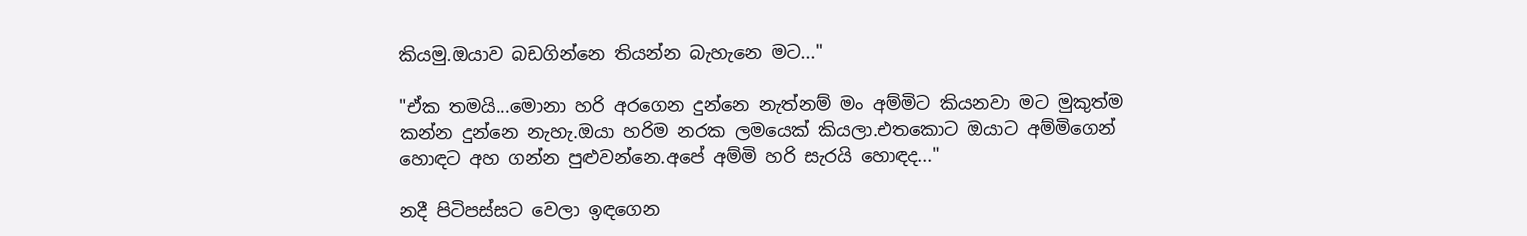කියමු.ඔයාව බඩගින්නෙ තියන්න බැහැනෙ මට..."

"ඒක තමයි...මොනා හරි අරගෙන දුන්නෙ නැත්නම් මං අම්මිට කියනවා මට මුකුත්ම කන්න දුන්නෙ නැහැ.ඔයා හරිම නරක ලමයෙක් කියලා.එතකොට ඔයාට අම්මිගෙන් හොඳට අහ ගන්න පුළුවන්නෙ.අපේ අම්මි හරි සැරයි හොඳද..."

නදී පිටිපස්සට වෙලා ඉඳගෙන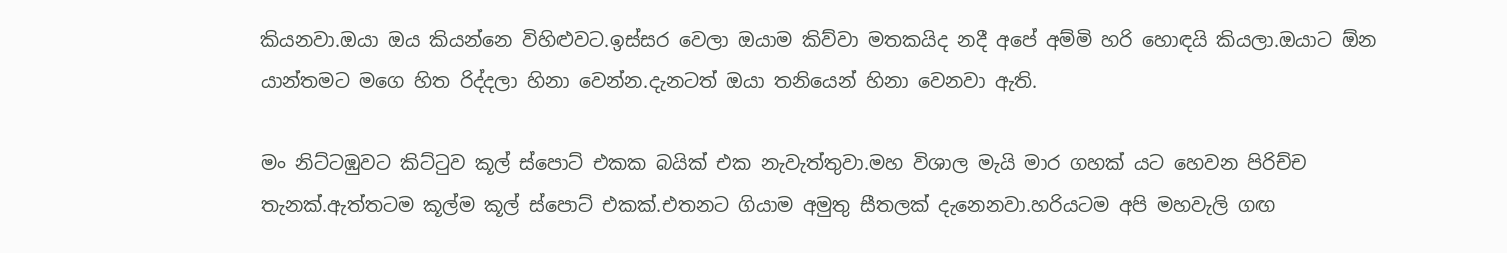කියනවා.ඔයා ඔය කියන්නෙ විහිළුවට.ඉස්සර වෙලා ඔයාම කිව්වා මතකයිද නදී අපේ අම්මි හරි හොඳයි කියලා.ඔයාට ඕන යාන්තමට මගෙ හිත රිද්දලා හිනා වෙන්න.දැනටත් ඔයා තනියෙන් හිනා වෙනවා ඇති.

මං නිට්ටඹුවට කිට්ටුව කූල් ස්පොට් එකක බයික් එක නැවැත්තුවා.මහ විශාල මැයි මාර ගහක් යට හෙවන පිරිච්ච තැනක්.ඇත්තටම කූල්ම කූල් ස්පොට් එකක්.එතනට ගියාම අමුතු සීතලක් දැනෙනවා.හරියටම අපි මහවැලි ගඟ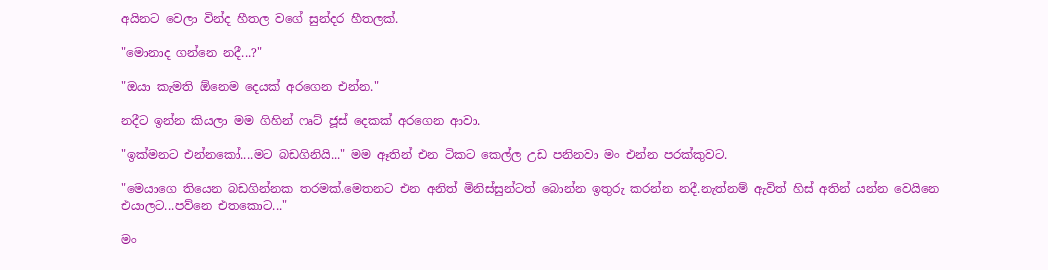අයිනට වෙලා වින්ද හීතල වගේ සුන්දර හීතලක්.

"මොනාද ගන්නෙ නදී...?"

"ඔයා කැමති ඕනෙම දෙයක් අරගෙන එන්න."

නදීට ඉන්න කියලා මම ගිහින් ෆෘට් ජූස් දෙකක් අරගෙන ආවා.

"ඉක්මනට එන්නකෝ....මට බඩගිනියි..." මම ඈතින් එන ටිකට කෙල්ල උඩ පනිනවා මං එන්න පරක්කුවට.

"මෙයාගෙ තියෙන බඩගින්නක තරමක්.මෙතනට එන අනිත් මිනිස්සුන්ටත් බොන්න ඉතුරු කරන්න නදී.නැත්නම් ඇවිත් හිස් අතින් යන්න වෙයිනෙ එයාලට...පව්නෙ එතකොට..."

මං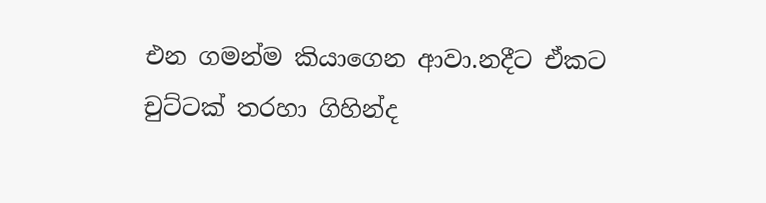එන ගමන්ම කියාගෙන ආවා.නදීට ඒකට චුට්ටක් තරහා ගිහින්ද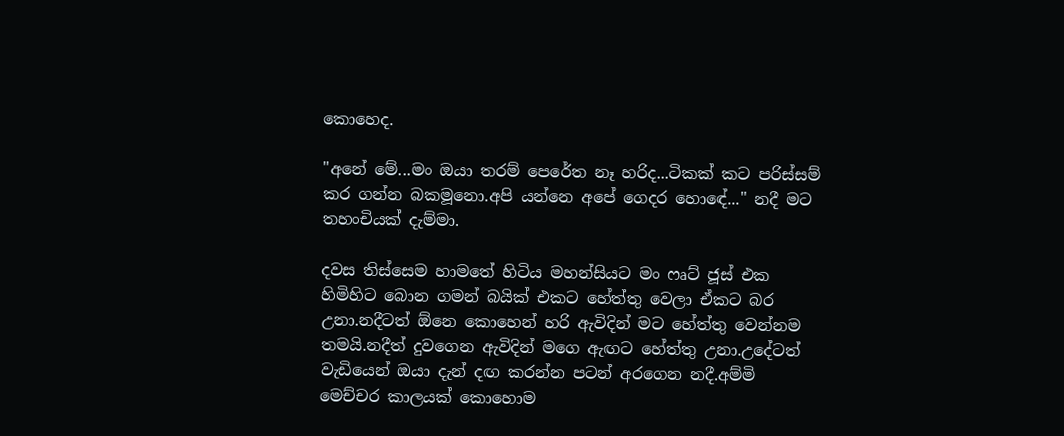කොහෙද.

"අනේ මේ...මං ඔයා තරම් පෙරේත නෑ හරිද...ටිකක් කට පරිස්සම් කර ගන්න බකමූනො.අපි යන්නෙ අපේ ගෙදර හොඳේ..." නදී මට තහංචියක් දැම්මා.

දවස තිස්සෙම හාමතේ හිටිය මහන්සියට මං ෆෘට් ජූස් එක හිමිහිට බොන ගමන් බයික් එකට හේත්තු වෙලා ඒකට බර උනා.නදීටත් ඕනෙ කොහෙන් හරි ඇවිදින් මට හේත්තු වෙන්නම තමයි.නදීත් දුවගෙන ඇවිදින් මගෙ ඇඟට හේත්තු උනා.උදේටත් වැඩියෙන් ඔයා දැන් දඟ කරන්න පටන් අරගෙන නදී.අම්මි මෙච්චර කාලයක් කොහොම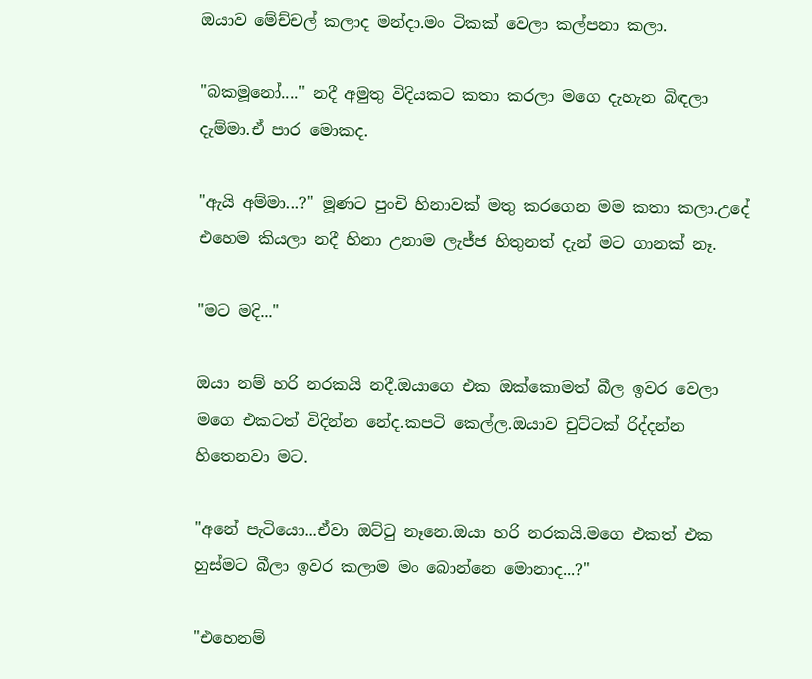ඔයාව මේච්චල් කලාද මන්දා.මං ටිකක් වෙලා කල්පනා කලා.

"බකමූනෝ...." නදී අමුතු විදියකට කතා කරලා මගෙ දැහැන බිඳලා දැම්මා.ඒ පාර මොකද.

"ඇයි අම්මා...?" මූණට පුංචි හිනාවක් මතු කරගෙන මම කතා කලා.උදේ එහෙම කියලා නදී හිනා උනාම ලැජ්ජ හිතුනත් දැන් මට ගානක් නෑ.

"මට මදි..."

ඔයා නම් හරි නරකයි නදී.ඔයාගෙ එක ඔක්කොමත් බීල ඉවර වෙලා මගෙ එකටත් විදින්න නේද.කපටි කෙල්ල.ඔයාව චුට්ටක් රිද්දන්න හිතෙනවා මට.

"අනේ පැටියො...ඒවා ඔට්ටු නෑනෙ.ඔයා හරි නරකයි.මගෙ එකත් එක හුස්මට බීලා ඉවර කලාම මං බොන්නෙ මොනාද...?"

"එහෙනම්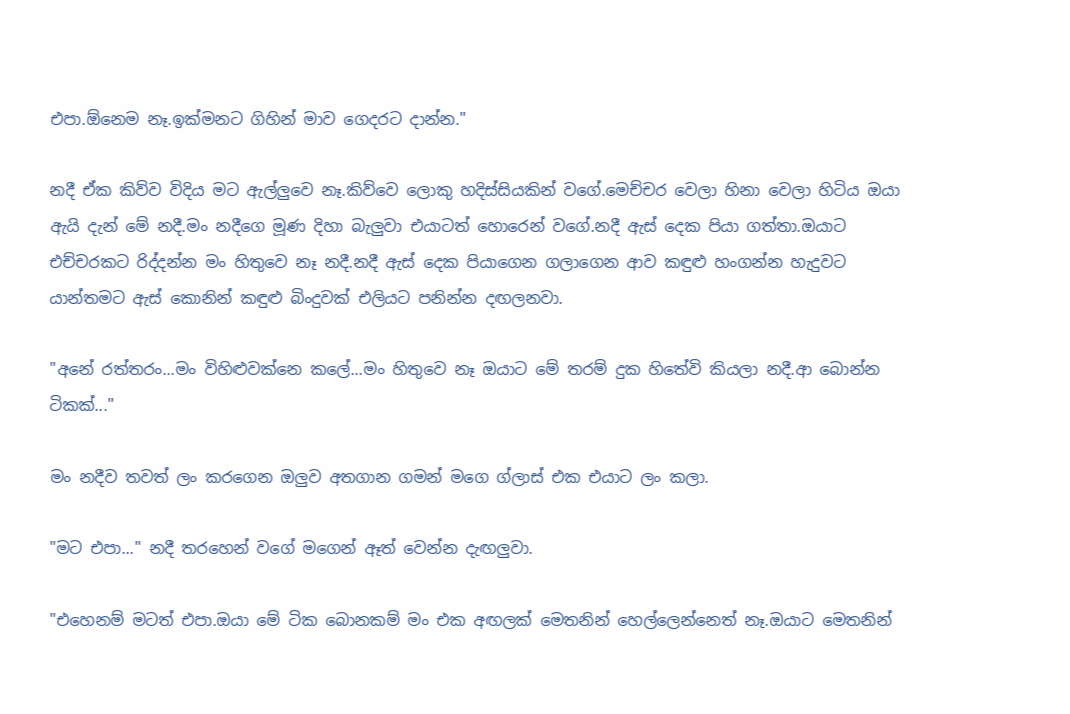එපා.ඕනෙම නෑ.ඉක්මනට ගිහින් මාව ගෙදරට දාන්න."

නදී ඒක කිව්ව විදිය මට ඇල්ලුවෙ නෑ.කිව්වෙ ලොකු හදිස්සියකින් වගේ.මෙච්චර වෙලා හිනා වෙලා හිටිය ඔයා ඇයි දැන් මේ නදී.මං නදීගෙ මූණ දිහා බැලුවා එයාටත් හොරෙන් වගේ.නදී ඇස් දෙක පියා ගත්තා.ඔයාට එච්චරකට රිද්දන්න මං හිතුවෙ නෑ නදී.නදී ඇස් දෙක පියාගෙන ගලාගෙන ආව කඳුළු හංගන්න හැදුවට යාන්තමට ඇස් කොනින් කඳුළු බිංදුවක් එලියට පනින්න දඟලනවා.

"අනේ රත්තරං...මං විහිළුවක්නෙ කලේ...මං හිතුවෙ නෑ ඔයාට මේ තරම් දුක හිතේවි කියලා නදී.ආ බොන්න ටිකක්..."

මං නදීව තවත් ලං කරගෙන ඔලුව අතගාන ගමන් මගෙ ග්ලාස් එක එයාට ලං කලා.

"මට එපා..." නදී තරහෙන් වගේ මගෙන් ඈත් වෙන්න දැඟලුවා.

"එහෙනම් මටත් එපා.ඔයා මේ ටික බොනකම් මං එක අඟලක් මෙතනින් හෙල්ලෙන්නෙත් නෑ.ඔයාට මෙතනින්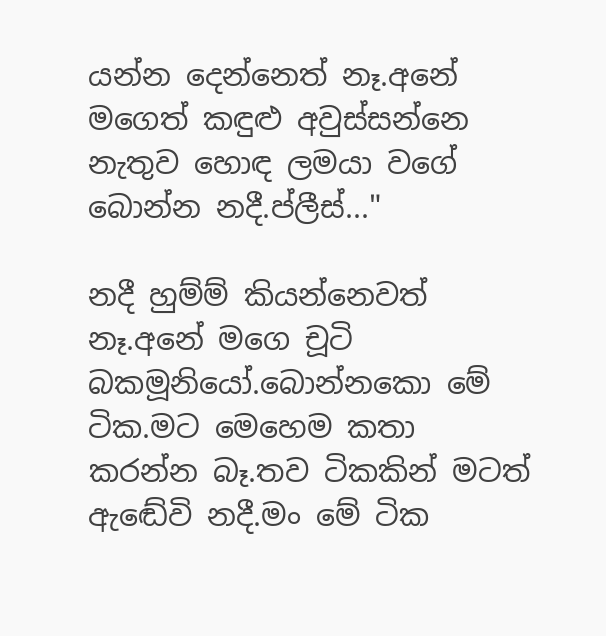යන්න දෙන්නෙත් නෑ.අනේ මගෙත් කඳුළු අවුස්සන්නෙ නැතුව හොඳ ලමයා වගේ බොන්න නදී.ප්ලීස්..."

නදී හුම්ම් කියන්නෙවත් නෑ.අනේ මගෙ චූටි බකමූනියෝ.බොන්නකො මේ ටික.මට මෙහෙම කතා කරන්න බෑ.තව ටිකකින් මටත් ඇඬේවි නදී.මං මේ ටික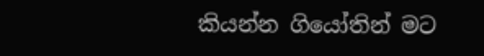කියන්න ගියෝතින් මට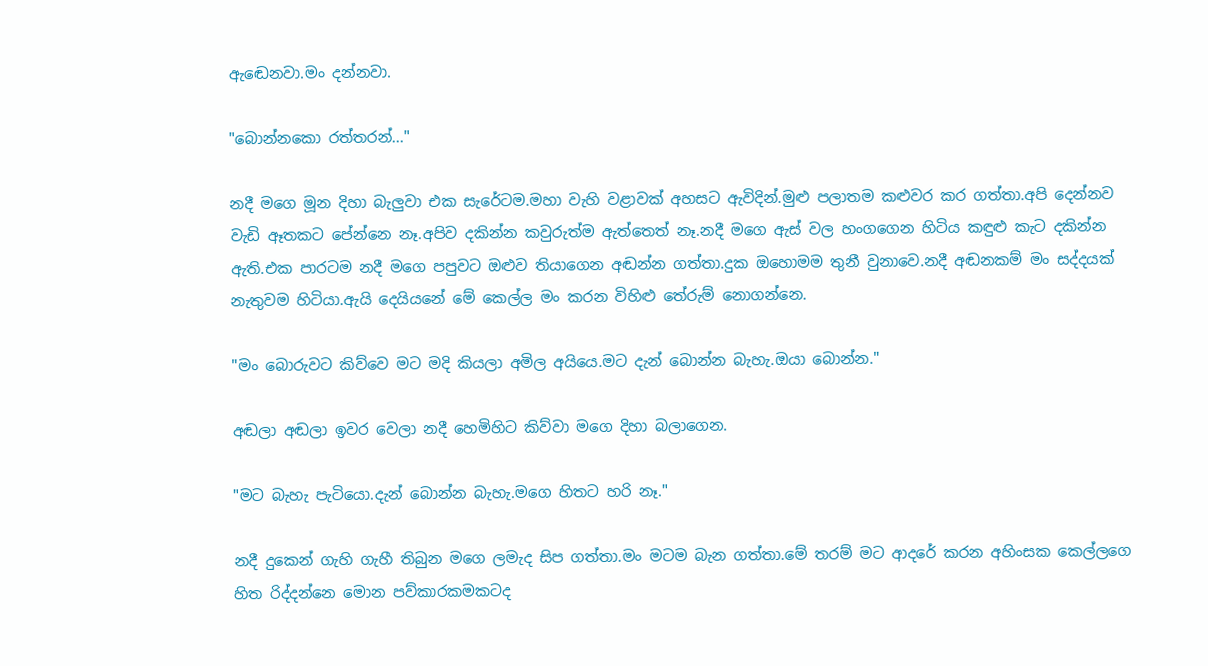ඇඬෙනවා.මං දන්නවා.

"බොන්නකො රත්තරන්..."

නදී මගෙ මූන දිහා බැලුවා එක සැරේටම.මහා වැහි වළාවක් අහසට ඇවිදින්.මුළු පලාතම කළුවර කර ගත්තා.අපි දෙන්නව වැඩි ඈතකට පේන්නෙ නෑ.අපිව දකින්න කවුරුත්ම ඇත්තෙත් නෑ.නදී මගෙ ඇස් වල හංගගෙන හිටිය කඳුළු කැට දකින්න ඇති.එක පාරටම නදී මගෙ පපුවට ඔළුව තියාගෙන අඬන්න ගත්තා.දුක ඔහොමම තුනී වුනාවෙ.නදී අඬනකම් මං සද්දයක් නැතුවම හිටියා.ඇයි දෙයියනේ මේ කෙල්ල මං කරන විහිළු තේරුම් නොගන්නෙ.

"මං බොරුවට කිව්වෙ මට මදි කියලා අමිල අයියෙ.මට දැන් බොන්න බැහැ.ඔයා බොන්න."

අඬලා අඬලා ඉවර වෙලා නදී හෙමිහිට කිව්වා මගෙ දිහා බලාගෙන.

"මට බැහැ පැටියො.දැන් බොන්න බැහැ.මගෙ හිතට හරි නෑ."

නදී දුකෙන් ගැහි ගැහී තිබුන මගෙ ලමැද සිප ගත්තා.මං මටම බැන ගත්තා.මේ තරම් මට ආදරේ කරන අහිංසක කෙල්ලගෙ හිත රිද්දන්නෙ මොන පව්කාරකමකටද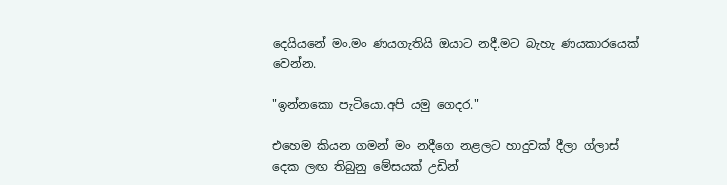දෙයියනේ මං.මං ණයගැතියි ඔයාට නදී.මට බැහැ ණයකාරයෙක් වෙන්න.

"ඉන්නකො පැටියො.අපි යමු ගෙදර."

එහෙම කියන ගමන් මං නදීගෙ නළලට හාදුවක් දීලා ග්ලාස් දෙක ලඟ තිබුනු මේසයක් උඩින්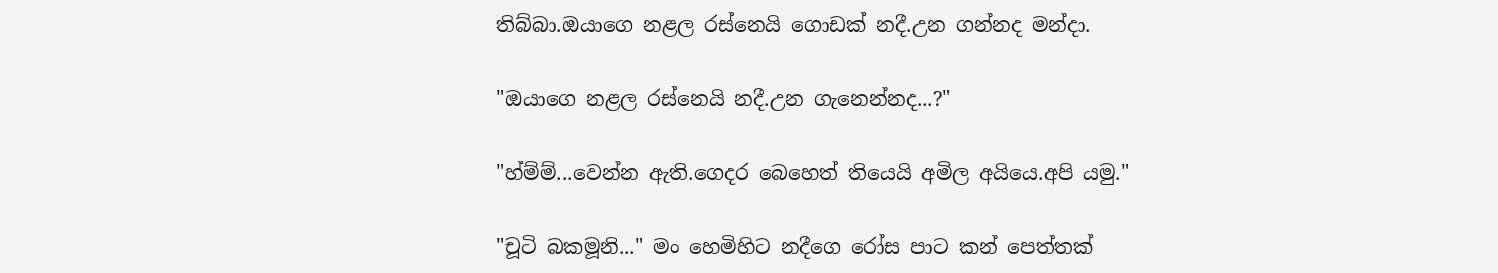තිබ්බා.ඔයාගෙ නළල රස්නෙයි ගොඩක් නදී.උන ගන්නද මන්දා.

"ඔයාගෙ නළල රස්නෙයි නදී.උන ගැනෙන්නද...?"

"හ්ම්ම්...වෙන්න ඇති.ගෙදර බෙහෙත් තියෙයි අමිල අයියෙ.අපි යමු."

"චූටි බකමූනි..." මං හෙමිහිට නදීගෙ රෝස පාට කන් පෙත්තක්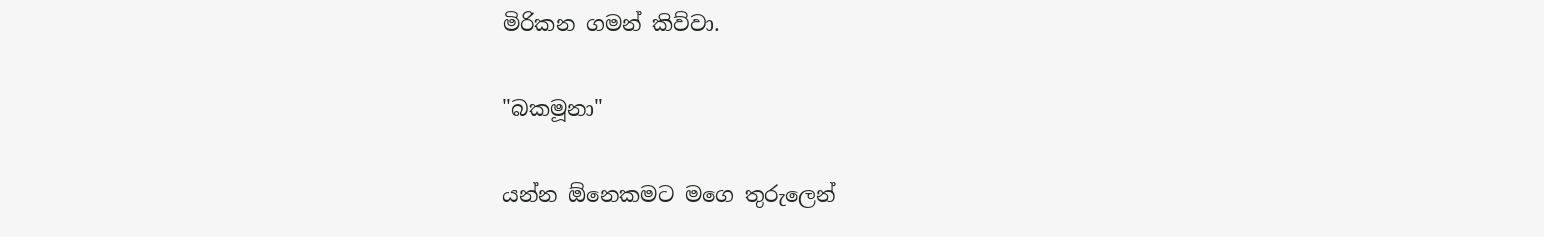මිරිකන ගමන් කිව්වා.

"බකමූනා"

යන්න ඕනෙකමට මගෙ තුරුලෙන්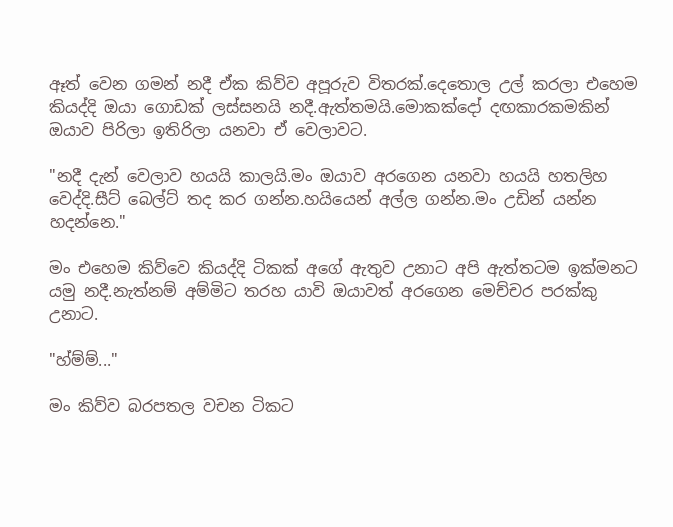ඈත් වෙන ගමන් නදී ඒක කිව්ව අපූරුව විතරක්.දෙතොල උල් කරලා එහෙම කියද්දි ඔයා ගොඩක් ලස්සනයි නදී.ඇත්තමයි.මොකක්දෝ දඟකාරකමකින් ඔයාව පිරිලා ඉතිරිලා යනවා ඒ වෙලාවට.

"නදී දැන් වෙලාව හයයි කාලයි.මං ඔයාව අරගෙන යනවා හයයි හතලිහ වෙද්දි.සීට් බෙල්ට් තද කර ගන්න.හයියෙන් අල්ල ගන්න.මං උඩින් යන්න හදන්නෙ."

මං එහෙම කිව්වෙ කියද්දි ටිකක් අගේ ඇතුව උනාට අපි ඇත්තටම ඉක්මනට යමු නදී.නැත්නම් අම්මිට තරහ යාවි ඔයාවත් අරගෙන මෙච්චර පරක්කු උනාට.

"හ්ම්ම්..."

මං කිව්ව බරපතල වචන ටිකට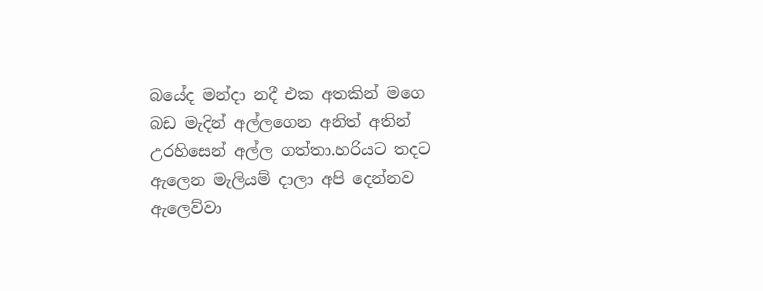බයේද මන්දා නදී එක අතකින් මගෙ බඩ මැදින් අල්ලගෙන අනිත් අතින් උරහිසෙන් අල්ල ගත්තා.හරියට තදට ඇලෙන මැලියම් දාලා අපි දෙන්නව ඇලෙව්වා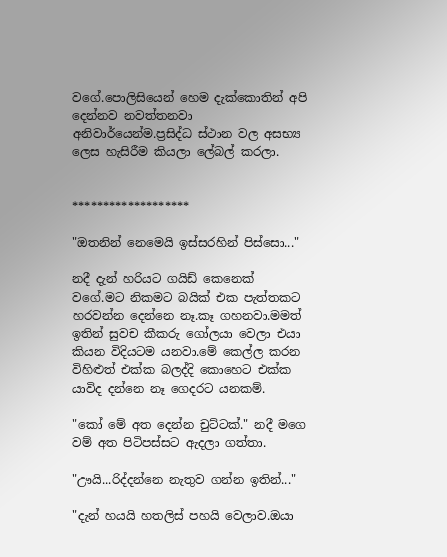වගේ.පොලිසියෙන් හෙම දැක්කොතින් අපි දෙන්නව නවත්තනවා අනිවාර්යෙන්ම.ප්‍රසිද්ධ ස්ථාන වල අසභ්‍ය ලෙස හැසිරීම කියලා ලේබල් කරලා.


*******************

"ඔතනින් නෙමෙයි ඉස්සරහින් පිස්සො..."

නදී දැන් හරියට ගයිඩ් කෙනෙක් වගේ.මට නිකමට බයික් එක පැත්තකට හරවන්න දෙන්නෙ නෑ.කෑ ගහනවා.මමත් ඉතින් සුවච කීකරු ගෝලයා වෙලා එයා කියන විදියටම යනවා.මේ කෙල්ල කරන විහිළුත් එක්ක බලද්දි කොහෙට එක්ක යාවිද දන්නෙ නෑ ගෙදරට යනකම්.

"කෝ මේ අත දෙන්න චුට්ටක්." නදී මගෙ වම් අත පිටිපස්සට ඇදලා ගත්තා.

"ඌයි...රිද්දන්නෙ නැතුව ගන්න ඉතින්..."

"දැන් හයයි හතලිස් පහයි වෙලාව.ඔයා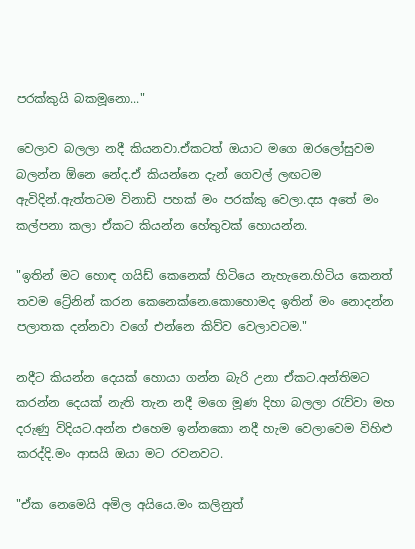පරක්කුයි බකමූනො..."

වෙලාව බලලා නදී කියනවා.ඒකටත් ඔයාට මගෙ ඔරලෝසුවම බලන්න ඕනෙ නේද.ඒ කියන්නෙ දැන් ගෙවල් ලඟටම ඇවිදින්.ඇත්තටම විනාඩි පහක් මං පරක්කු වෙලා.දස අතේ මං කල්පනා කලා ඒකට කියන්න හේතුවක් හොයන්න.

"ඉතින් මට හොඳ ගයිඩ් කෙනෙක් හිටියෙ නැහැනෙ.හිටිය කෙනත් තවම ට්‍රේනින් කරන කෙනෙක්නෙ.කොහොමද ඉතින් මං නොදන්න පලාතක දන්නවා වගේ එන්නෙ කිව්ව වෙලාවටම."

නදීට කියන්න දෙයක් හොයා ගන්න බැරි උනා ඒකට.අන්තිමට කරන්න දෙයක් නැති තැන නදී මගෙ මූණ දිහා බලලා රැව්වා මහ දරුණු විදියට.අන්න එහෙම ඉන්නකො නදී හැම වෙලාවෙම විහිළු කරද්දි.මං ආසයි ඔයා මට රවනවට.

"ඒක නෙමෙයි අමිල අයියෙ.මං කලිනුත්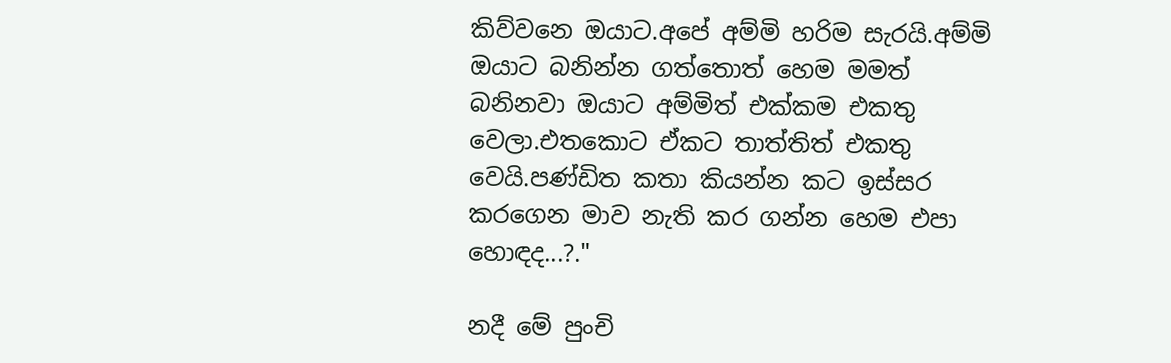කිව්වනෙ ඔයාට.අපේ අම්මි හරිම සැරයි.අම්මි ඔයාට බනින්න ගත්තොත් හෙම මමත් බනිනවා ඔයාට අම්මිත් එක්කම එකතු වෙලා.එතකොට ඒකට තාත්තිත් එකතු වෙයි.පණ්ඩිත කතා කියන්න කට ඉස්සර කරගෙන මාව නැති කර ගන්න හෙම එපා හොඳද...?."

නදී මේ පුංචි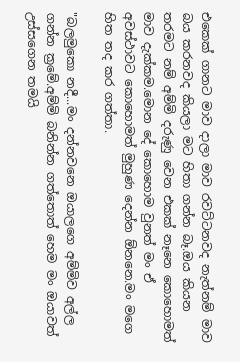එකෙක් ගානට මාව දාලා මාව රවට්ටනවද නැත්නම් මාව බය කරනවද කියලා මට හිතා ගන්න බෑ.ඔය කියන තරමට නම් අම්මි දරුණු වෙන එකක් නෑනෙ කොහොමත් මාව දැක්කම.මොන දේ කොහොම වුනත් මං ඒ අවස්ථාවට කොහොමත් මුහුණ දෙන්න ඕනනෙ.මං මගෙ හිත තද කර ගත්තා.

"බලමුකො නදී...මං දන්නවනෙ ඔයාලගෙ අම්මිව අල්ල ගන්න ක්‍රමේ.අම්මි බනින්න ගත්තොත් හෙම මං ඔයාවත් උස්සගෙන තමයි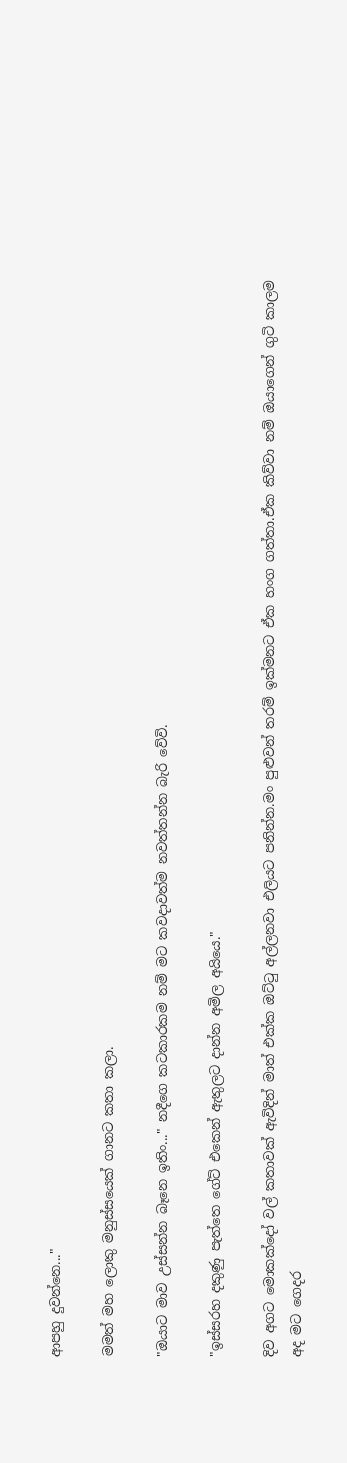ආපහු දුවන්නෙ..."

මමත් මහ ලොකු මනුස්සයෙක් ගානට කතා කලා.

"ඔයාට මාව උස්සන්න බෑනෙ ඉතිං..." නදීගෙ කටකාරකම නම් මට කවදාවත්ම නවත්තන්න බැරි වේවි.

"ඉස්සරහ දකුණු පැත්තෙ ගේට් එකෙන් ඇතුලට දාන්න අමිල අයියෙ."

දිව අගට මොකක්දෝ වල් කතාවක් ඇවිදින් මාත් එක්ක ඔට්ටු අල්ලනවා එලියට පනින්න.මං පුළුවන් තරම් ඉක්මනට ඒක හංග ගත්තා.ඒක කිව්වා නම් ඔයාගෙන් ගුටි කාලම අද මට ගෙදර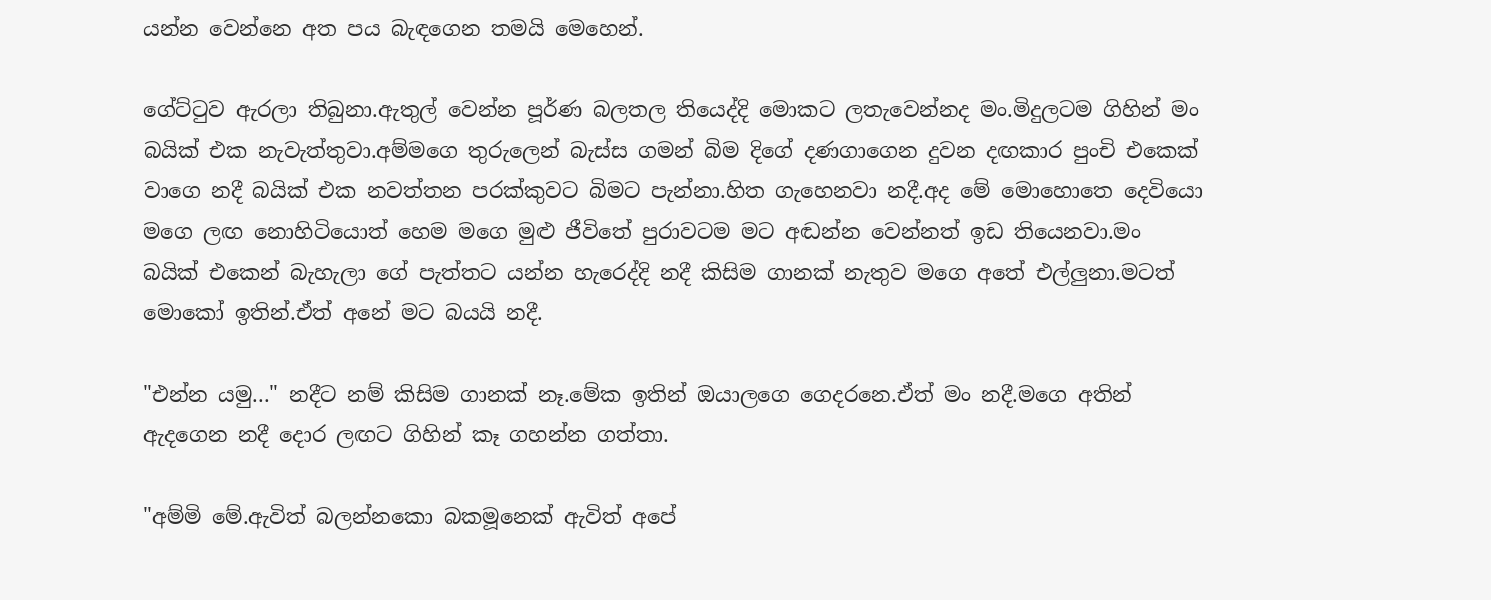යන්න වෙන්නෙ අත පය බැඳගෙන තමයි මෙහෙන්.

ගේට්ටුව ඇරලා තිබුනා.ඇතුල් වෙන්න පූර්ණ බලතල තියෙද්දි මොකට ලතැවෙන්නද මං.මිදුලටම ගිහින් මං බයික් එක නැවැත්තුවා.අම්මගෙ තුරුලෙන් බැස්ස ගමන් බිම දිගේ දණගාගෙන දුවන දඟකාර පුංචි එකෙක් වාගෙ නදී බයික් එක නවත්තන පරක්කුවට බිමට පැන්නා.හිත ගැහෙනවා නදී.අද මේ මොහොතෙ දෙවියො මගෙ ලඟ නොහිටියොත් හෙම මගෙ මුළු ජීවිතේ පුරාවටම මට අඬන්න වෙන්නත් ඉඩ තියෙනවා.මං බයික් එකෙන් බැහැලා ගේ පැත්තට යන්න හැරෙද්දි නදී කිසිම ගානක් නැතුව මගෙ අතේ එල්ලුනා.මටත් මොකෝ ඉතින්.ඒත් අනේ මට බයයි නදී.

"එන්න යමු..." නදීට නම් කිසිම ගානක් නෑ.මේක ඉතින් ඔයාලගෙ ගෙදරනෙ.ඒත් මං නදී.මගෙ අතින් ඇදගෙන නදී දොර ලඟට ගිහින් කෑ ගහන්න ගත්තා.

"අම්මි මේ.ඇවිත් බලන්නකො බකමූනෙක් ඇවිත් අපේ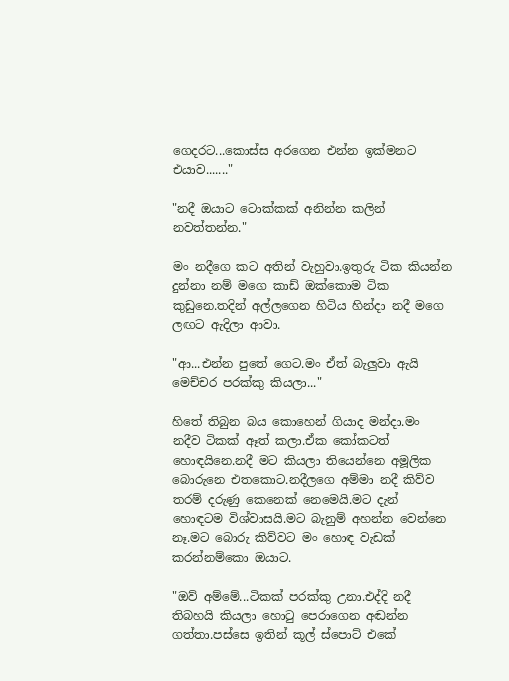ගෙදරට...කොස්ස අරගෙන එන්න ඉක්මනට එයාව......."

"නදී ඔයාට ටොක්කක් අනින්න කලින් නවත්තන්න."

මං නදීගෙ කට අතින් වැහුවා.ඉතුරු ටික කියන්න දුන්නා නම් මගෙ කාඩ් ඔක්කොම ටික කුඩුනෙ.තදින් අල්ලගෙන හිටිය හින්දා නදී මගෙ ලඟට ඇදිලා ආවා.

"ආ...එන්න පුතේ ගෙට.මං ඒත් බැලුවා ඇයි මෙච්චර පරක්කු කියලා..."

හිතේ තිබුන බය කොහෙන් ගියාද මන්දා.මං නදීව ටිකක් ඈත් කලා.ඒක කෝකටත් හොඳයිනෙ.නදී මට කියලා තියෙන්නෙ අමූලික බොරුනෙ එතකොට.නදීලගෙ අම්මා නදී කිව්ව තරම් දරුණු කෙනෙක් නෙමෙයි.මට දැන් හොඳටම විශ්වාසයි.මට බැනුම් අහන්න වෙන්නෙ නෑ.මට බොරු කිව්වට මං හොඳ වැඩක් කරන්නම්කො ඔයාට.

"ඔව් අම්මේ...ටිකක් පරක්කු උනා.එද්දි නදී තිබහයි කියලා හොටු පෙරාගෙන අඬන්න ගත්තා.පස්සෙ ඉතින් කූල් ස්පොට් එකේ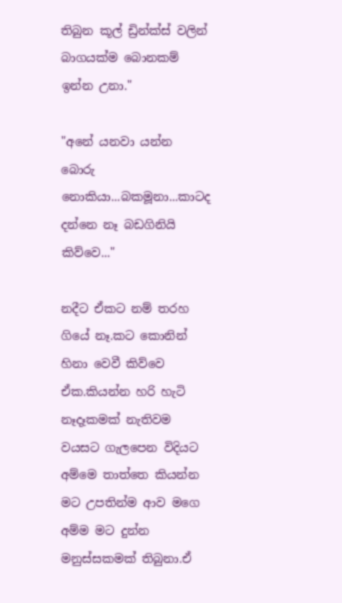තිබුන කූල් ඩ්‍රින්ක්ස් වලින් බාගයක්ම බොනකම් ඉන්න උනා."

"අනේ යනවා යන්න බොරු නොකියා...බකමූනා...කාටද දන්නෙ නෑ බඩගිනියි කිව්වෙ..."

නදීට ඒකට නම් තරහ ගියේ නෑ.කට කොනින් හිනා වෙවී කිව්වෙ ඒක.කියන්න හරි හැටි නෑදෑකමක් නැතිවම වයසට ගැලපෙන විදියට අම්මෙ තාත්තෙ කියන්න මට උපතින්ම ආව මගෙ අම්ම මට දුන්න මනුස්සකමක් තිබුනා.ඒ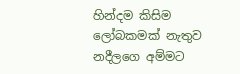හින්දම කිසිම ලෝබකමක් නැතුව නදීලගෙ අම්මට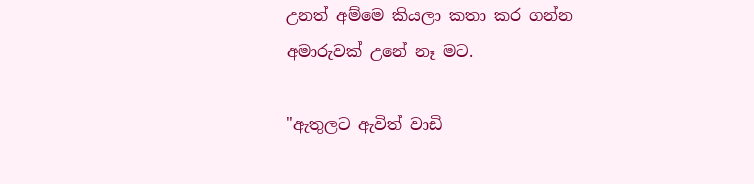උනත් අම්මෙ කියලා කතා කර ගන්න අමාරුවක් උනේ නෑ මට.

"ඇතුලට ඇවිත් වාඩි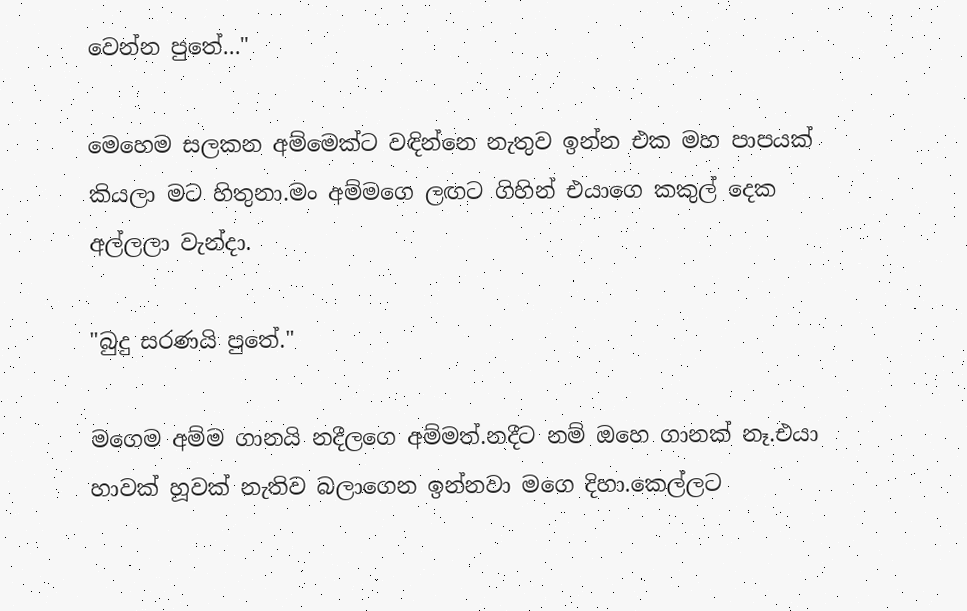වෙන්න පුතේ..."

මෙහෙම සලකන අම්මෙක්ට වඳින්නෙ නැතුව ඉන්න එක මහ පාපයක් කියලා මට හිතුනා.මං අම්මගෙ ලඟට ගිහින් එයාගෙ කකුල් දෙක අල්ලලා වැන්දා.

"බුදු සරණයි පුතේ."

මගෙම අම්ම ගානයි නදීලගෙ අම්මත්.නදීට නම් ඔහෙ ගානක් නෑ.එයා හාවක් හූවක් නැතිව බලාගෙන ඉන්නවා මගෙ දිහා.කෙල්ලට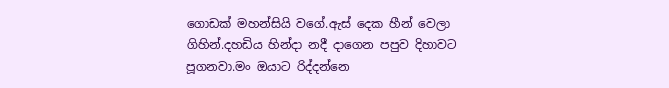ගොඩක් මහන්සියි වගේ.ඇස් දෙක හීන් වෙලා ගිහින්.දහඩිය හින්දා නදී දාගෙන පපුව දිහාවට පූගනවා.මං ඔයාට රිද්දන්නෙ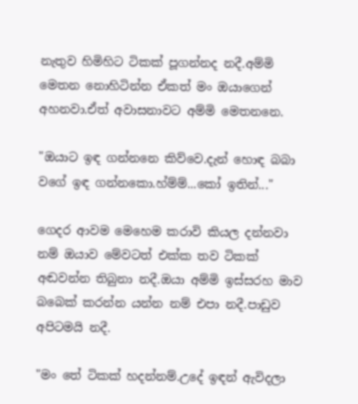නැතුව හිමිහිට ටිකක් පූගන්නද නදී.අම්මි මෙතන නොහිටින්න ඒකත් මං ඔයාගෙන් අහනවා.ඒත් අවාසනාවට අම්මි මෙතනනෙ.

"ඔයාට ඉඳ ගන්නනෙ කිව්වෙ.දැන් හොඳ බබා වගේ ඉඳ ගන්නකො.හ්ම්ම්...කෝ ඉතින්..."

ගෙදර ආවම මෙහෙම කරාවි කියල දන්නවා නම් ඔයාව මේවටත් එක්ක තව ටිකක් අඬවන්න තිබුනා නදී.ඔයා අම්මි ඉස්සරහ මාව බබෙක් කරන්න යන්න නම් එපා නදී.පාඩුව අපිටමයි නදී.

"මං තේ ටිකක් හදන්නම්.උදේ ඉඳන් ඇවිදලා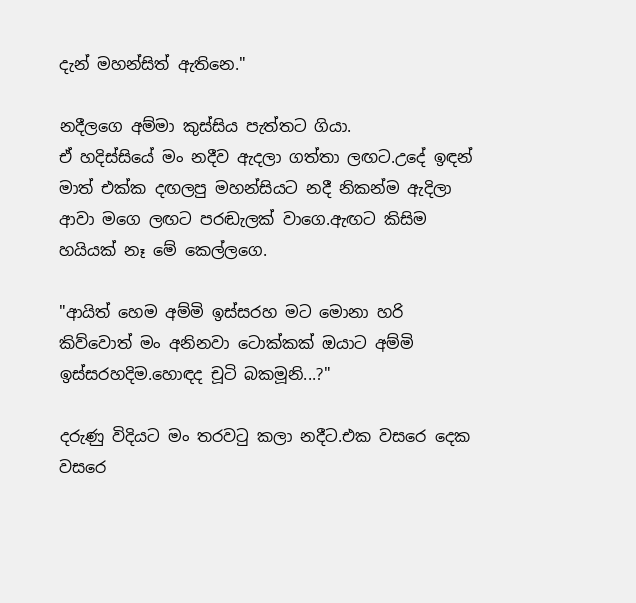දැන් මහන්සිත් ඇතිනෙ."

නදීලගෙ අම්මා කුස්සිය පැත්තට ගියා.
ඒ හදිස්සියේ මං නදීව ඇදලා ගත්තා ලඟට.උදේ ඉඳන් මාත් එක්ක දඟලපු මහන්සියට නදී නිකන්ම ඇදිලා ආවා මගෙ ලඟට පරඬැලක් වාගෙ.ඇඟට කිසිම හයියක් නෑ මේ කෙල්ලගෙ.

"ආයිත් හෙම අම්මි ඉස්සරහ මට මොනා හරි කිව්වොත් මං අනිනවා ටොක්කක් ඔයාට අම්මි ඉස්සරහදිම.හොඳද චූටි බකමූනි...?"

දරුණු විදියට මං තරවටු කලා නදීට.එක වසරෙ දෙක වසරෙ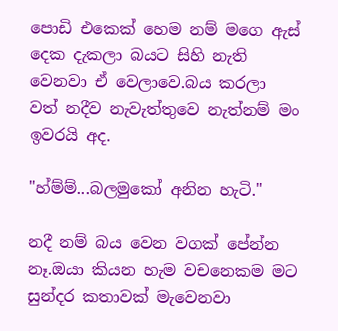පොඩි එකෙක් හෙම නම් මගෙ ඇස් දෙක දැකලා බයට සිහි නැති වෙනවා ඒ වෙලාවෙ.බය කරලා වත් නදීව නැවැත්තුවෙ නැත්නම් මං ඉවරයි අද.

"හ්ම්ම්...බලමුකෝ අනින හැටි."

නදී නම් බය වෙන වගක් පේන්න නෑ.ඔයා කියන හැම වචනෙකම මට සුන්දර කතාවක් මැවෙනවා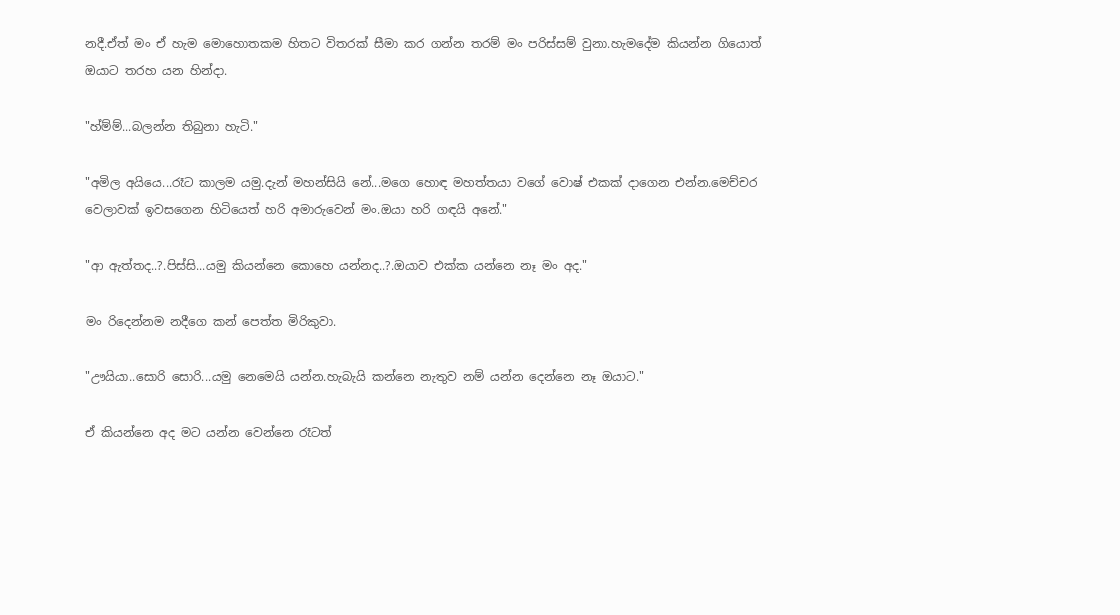නදී.ඒත් මං ඒ හැම මොහොතකම හිතට විතරක් සීමා කර ගන්න තරම් මං පරිස්සම් වුනා.හැමදේම කියන්න ගියොත් ඔයාට තරහ යන හින්දා.

"හ්ම්ම්...බලන්න තිබුනා හැටි."

"අමිල අයියෙ...රෑට කාලම යමු.දැන් මහන්සියි නේ...මගෙ හොඳ මහත්තයා වගේ වොෂ් එකක් දාගෙන එන්න.මෙච්චර වෙලාවක් ඉවසගෙන හිටියෙත් හරි අමාරුවෙන් මං.ඔයා හරි ගඳයි අනේ."

"ආ ඇත්තද..?.පිස්සි...යමු කියන්නෙ කොහෙ යන්නද..?.ඔයාව එක්ක යන්නෙ නෑ මං අද."

මං රිදෙන්නම නදීගෙ කන් පෙත්ත මිරිකුවා.

"ඌයියා..සොරි සොරි...යමු නෙමෙයි යන්න.හැබැයි කන්නෙ නැතුව නම් යන්න දෙන්නෙ නෑ ඔයාට."

ඒ කියන්නෙ අද මට යන්න වෙන්නෙ රෑටත්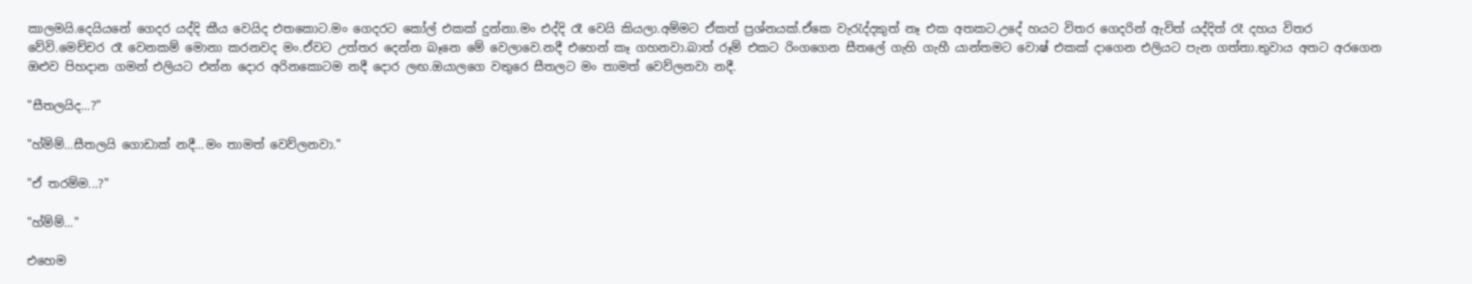කාලමයි.දෙයියනේ ගෙදර යද්දි කීය වෙයිද එතකොට.මං ගෙදරට කෝල් එකක් දුන්නා.මං එද්දි රෑ වෙයි කියලා.අම්මට ඒකත් ප්‍රශ්නයක්.ඒකෙ වැරැද්දකුත් නෑ එක අතකට.උදේ හයට විතර ගෙදරින් ඇවිත් යද්දිත් රෑ දහය විතර වේවි.මෙච්චර රෑ වෙනකම් මොනා කරනවද මං.ඒවට උත්තර දෙන්න බෑනෙ මේ වෙලාවෙ.නදී එහෙන් කෑ ගහනවා.බාත් රූම් එකට රිංගගෙන සීතලේ ගැහි ගැහී යාන්තමට වොෂ් එකක් දාගෙන එලියට පැන ගත්තා.තුවාය අතට අරගෙන ඔළුව පිහදාන ගමන් එලියට එන්න දොර අරිනකොටම නදී දොර ලඟ.ඔයාලගෙ වතුරෙ සීතලට මං තාමත් වෙව්ලනවා නදී.

"සීතලයිද...?"

"හ්ම්ම්...සීතලයි ගොඩාක් නදී...මං තාමත් වෙව්ලනවා."

"ඒ තරම්ම...?"

"හ්ම්ම්..."

එහෙම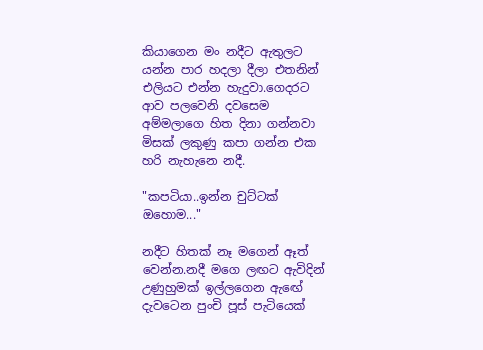කියාගෙන මං නදීට ඇතුලට යන්න පාර හදලා දීලා එතනින් එලියට එන්න හැදුවා.ගෙදරට ආව පලවෙනි දවසෙම අම්මලාගෙ හිත දිනා ගන්නවා මිසක් ලකුණු කපා ගන්න එක හරි නැහැනෙ නදී.

"කපටියා..ඉන්න චුට්ටක් ඔහොම..."

නදීට හිතක් නෑ මගෙන් ඈත් වෙන්න.නදී මගෙ ලඟට ඇවිදින් උණුහුමක් ඉල්ලගෙන ඇඟේ දැවටෙන පුංචි පූස් පැටියෙක්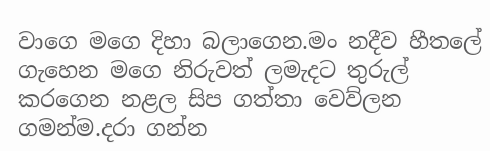වාගෙ මගෙ දිහා බලාගෙන.මං නදීව හීතලේ ගැහෙන මගෙ නිරුවත් ලමැදට තුරුල් කරගෙන නළල සිප ගත්තා වෙව්ලන ගමන්ම.දරා ගන්න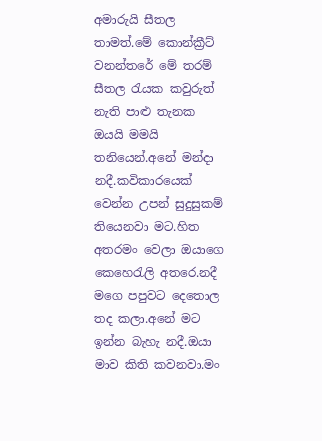අමාරුයි සීතල තාමත්.මේ කොන්ක්‍රීට් වනන්තරේ මේ තරම් සීතල රැයක කවුරුත් නැති පාළු තැනක ඔයයි මමයි තනියෙන්.අනේ මන්දා නදී.කවිකාරයෙක් වෙන්න උපන් සුදුසුකම් තියෙනවා මට.හිත අතරමං වෙලා ඔයාගෙ කෙහෙරැලි අතරෙ.නදී මගෙ පපුවට දෙතොල තද කලා.අනේ මට ඉන්න බැහැ නදී.ඔයා මාව කිති කවනවා.මං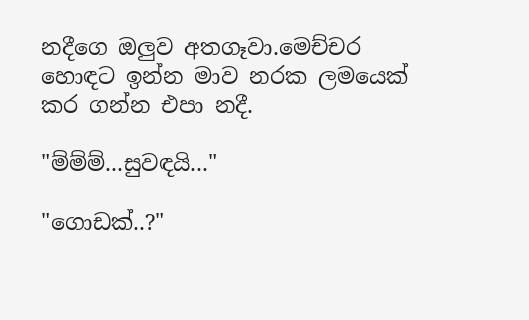නදීගෙ ඔලුව අතගෑවා.මෙච්චර හොඳට ඉන්න මාව නරක ලමයෙක් කර ගන්න එපා නදී.

"ම්ම්ම්...සුවඳයි..."

"ගොඩක්..?"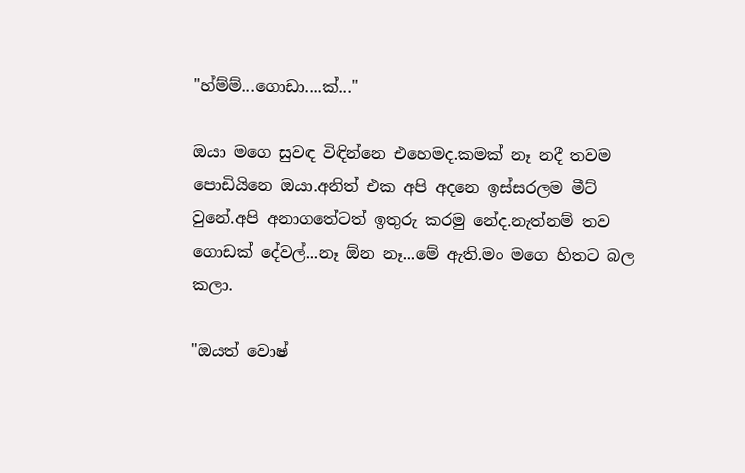"හ්ම්ම්...ගොඩා....ක්..."

ඔයා මගෙ සුවඳ විඳින්නෙ එහෙමද.කමක් නෑ නදී තවම පොඩියිනෙ ඔයා.අනිත් එක අපි අදනෙ ඉස්සරලම මීට් වුනේ.අපි අනාගතේටත් ඉතුරු කරමු නේද.නැත්නම් තව ගොඩක් දේවල්...නෑ ඕන නෑ...මේ ඇති.මං මගෙ හිතට බල කලා.

"ඔයත් වොෂ්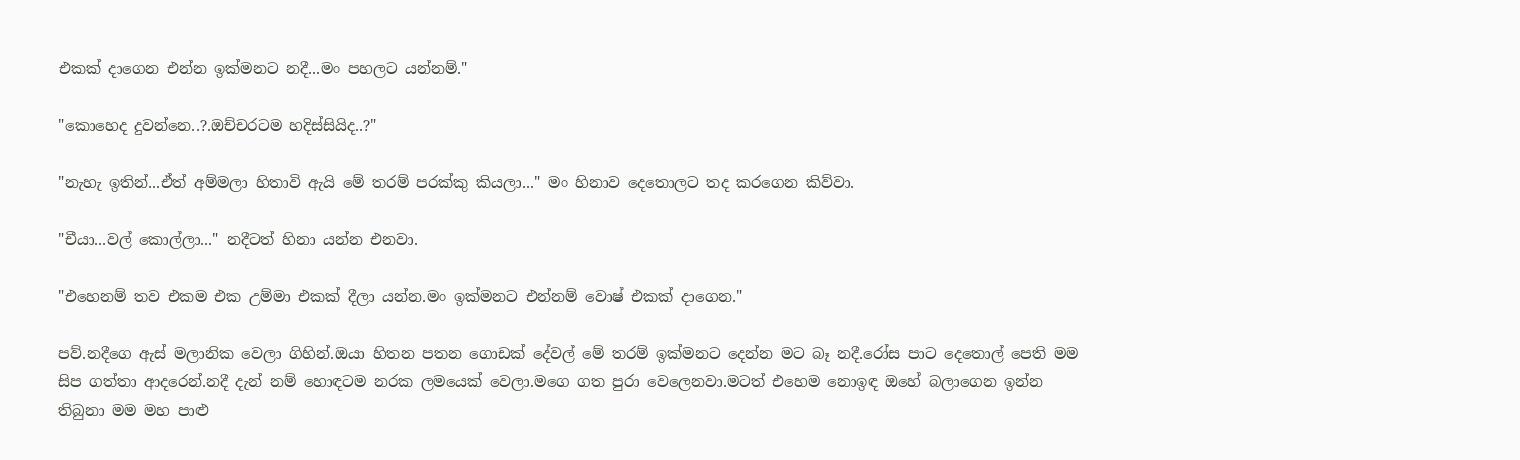එකක් දාගෙන එන්න ඉක්මනට නදී...මං පහලට යන්නම්."

"කොහෙද දුවන්නෙ..?.ඔච්චරටම හදිස්සියිද..?"

"නැහැ ඉතින්...ඒත් අම්මලා හිතාවි ඇයි මේ තරම් පරක්කු කියලා..." මං හිනාව දෙතොලට තද කරගෙන කිව්වා.

"චීයා...වල් කොල්ලා..." නදීටත් හිනා යන්න එනවා.

"එහෙනම් තව එකම එක උම්මා එකක් දීලා යන්න.මං ඉක්මනට එන්නම් වොෂ් එකක් දාගෙන."

පව්.නදීගෙ ඇස් මලානික වෙලා ගිහින්.ඔයා හිතන පතන ගොඩක් දේවල් මේ තරම් ඉක්මනට දෙන්න මට බෑ නදී.රෝස පාට දෙතොල් පෙති මම සිප ගත්තා ආදරෙන්.නදී දැන් නම් හොඳටම නරක ලමයෙක් වෙලා.මගෙ ගත පුරා වෙලෙනවා.මටත් එහෙම නොඉඳ ඔහේ බලාගෙන ඉන්න තිබුනා මම මහ පාළු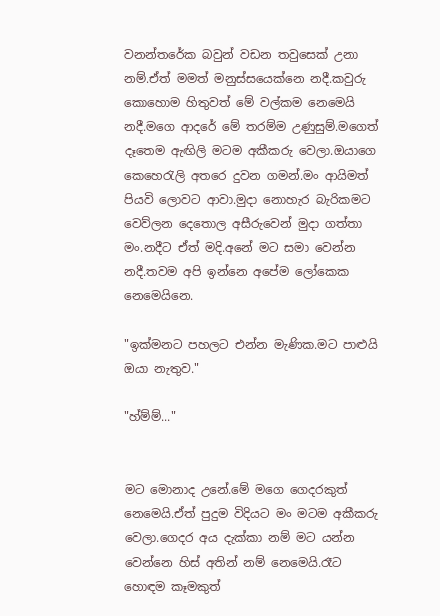වනන්තරේක බවුන් වඩන තවුසෙක් උනා නම්.ඒත් මමත් මනුස්සයෙක්නෙ නදී.කවුරු කොහොම හිතුවත් මේ වල්කම නෙමෙයි නදී.මගෙ ආදරේ මේ තරම්ම උණුසුම්.මගෙත් දෑතෙම ඇඟිලි මටම අකීකරු වෙලා.ඔයාගෙ කෙහෙරැලි අතරෙ දුවන ගමන්.මං ආයිමත් පියවි ලොවට ආවා.මුදා නොහැර බැරිකමට වෙව්ලන දෙතොල අසීරුවෙන් මුදා ගත්තා මං.නදීට ඒත් මදි.අනේ මට සමා වෙන්න නදී.තවම අපි ඉන්නෙ අපේම ලෝකෙක නෙමෙයිනෙ.

"ඉක්මනට පහලට එන්න මැණික.මට පාළුයි ඔයා නැතුව."

"හ්ම්ම්..."


මට මොනාද උනේ.මේ මගෙ ගෙදරකුත් නෙමෙයි.ඒත් පුදුම විදියට මං මටම අකීකරු වෙලා.ගෙදර අය දැක්කා නම් මට යන්න වෙන්නෙ හිස් අතින් නම් නෙමෙයි.රෑට හොඳම කෑමකුත්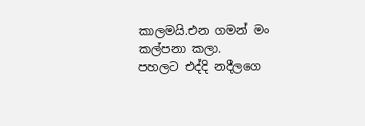කාලමයි.එන ගමන් මං කල්පනා කලා.
පහලට එද්දි නදීලගෙ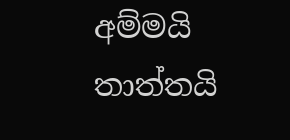අම්මයි තාත්තයි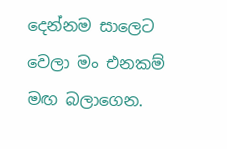දෙන්නම සාලෙට වෙලා මං එනකම් මඟ බලාගෙන.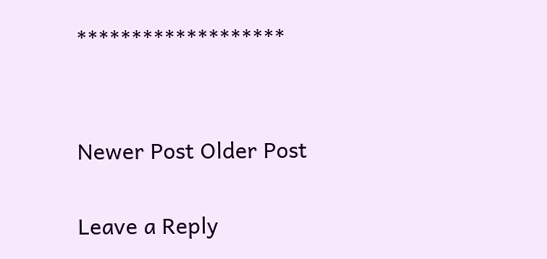*******************


Newer Post Older Post

Leave a Reply